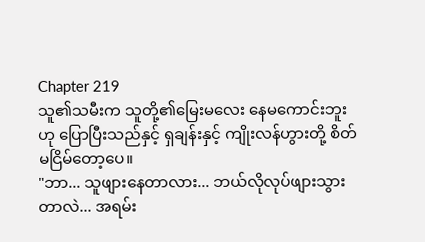Chapter 219
သူ၏သမီးက သူတို့၏မြေးမလေး နေမကောင်းဘူးဟု ပြောပြီးသည်နှင့် ရှချန်းနှင့် ကျိုးလန်ဟွားတို့ စိတ်မငြိမ်တော့ပေ။
"ဘာ... သူဖျားနေတာလား... ဘယ်လိုလုပ်ဖျားသွားတာလဲ... အရမ်း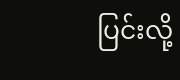ပြင်းလို့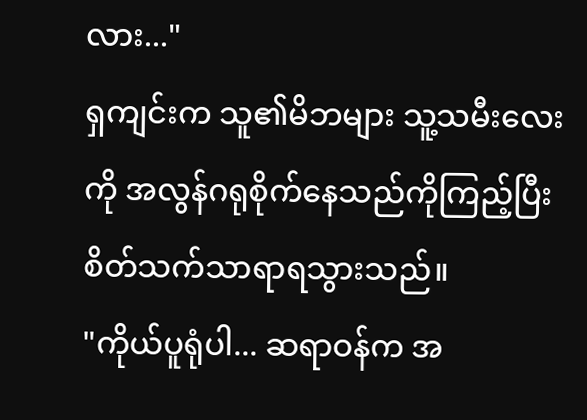လား..."
ရှကျင်းက သူ၏မိဘများ သူ့သမီးလေးကို အလွန်ဂရုစိုက်နေသည်ကိုကြည့်ပြီး စိတ်သက်သာရာရသွားသည်။
"ကိုယ်ပူရုံပါ... ဆရာဝန်က အ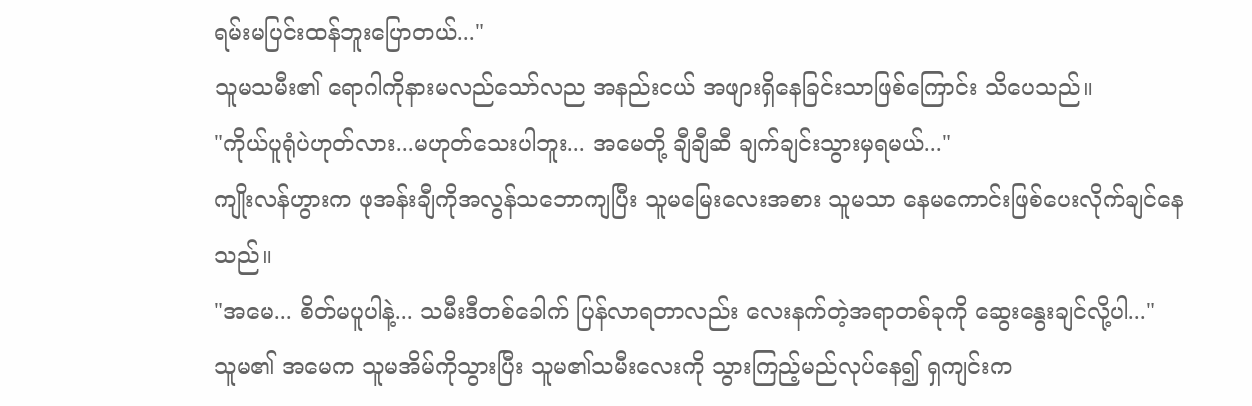ရမ်းမပြင်းထန်ဘူးပြောတယ်..."
သူမသမီး၏ ရောဂါကိုနားမလည်သော်လည အနည်းငယ် အဖျားရှိနေခြင်းသာဖြစ်ကြောင်း သိပေသည်။
"ကိုယ်ပူရုံပဲဟုတ်လား...မဟုတ်သေးပါဘူး... အမေတို့ ချီချီဆီ ချက်ချင်းသွားမှရမယ်..."
ကျိုးလန်ဟွားက ဖုအန်းချီကိုအလွန်သဘောကျပြီး သူမမြေးလေးအစား သူမသာ နေမကောင်းဖြစ်ပေးလိုက်ချင်နေသည်။
"အမေ... စိတ်မပူပါနဲ့... သမီးဒီတစ်ခေါက် ပြန်လာရတာလည်း လေးနက်တဲ့အရာတစ်ခုကို ဆွေးနွေးချင်လို့ပါ..."
သူမ၏ အမေက သူမအိမ်ကိုသွားပြီး သူမ၏သမီးလေးကို သွားကြည့်မည်လုပ်နေ၍ ရှကျင်းက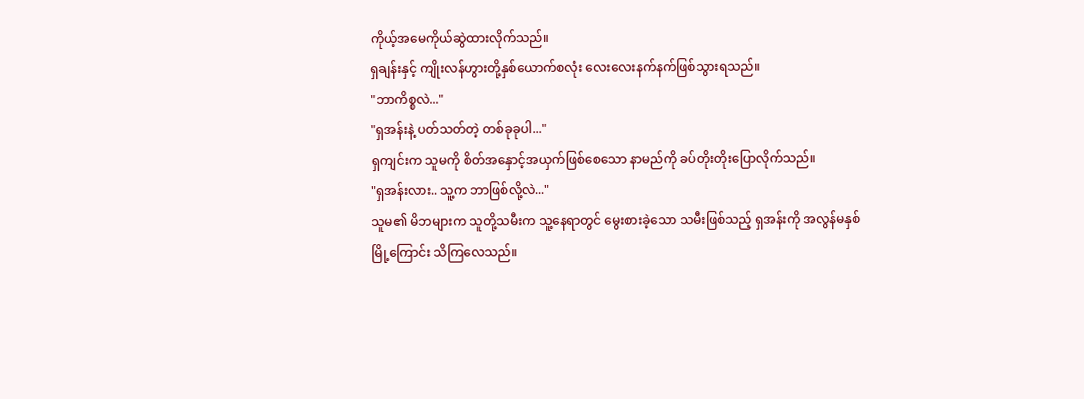ကိုယ့်အမေကိုယ်ဆွဲထားလိုက်သည်။
ရှချန်းနှင့် ကျိုးလန်ဟွားတို့နှစ်ယောက်စလုံး လေးလေးနက်နက်ဖြစ်သွားရသည်။
"ဘာကိစ္စလဲ..."
"ရှအန်းနဲ့ ပတ်သတ်တဲ့ တစ်ခုခုပါ..."
ရှကျင်းက သူမကို စိတ်အနှောင့်အယှက်ဖြစ်စေသော နာမည်ကို ခပ်တိုးတိုးပြောလိုက်သည်။
"ရှအန်းလား.. သူ့က ဘာဖြစ်လို့လဲ..."
သူမ၏ မိဘများက သူတို့သမီးက သူ့နေရာတွင် မွေးစားခဲ့သော သမီးဖြစ်သည့် ရှအန်းကို အလွန်မနှစ်မြို့ကြောင်း သိကြလေသည်။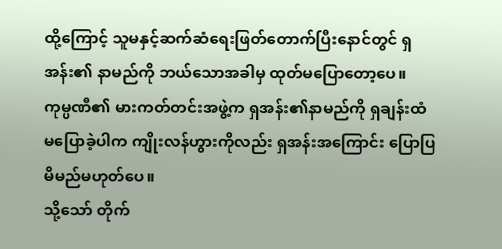ထို့ကြောင့် သူမနှင့်ဆက်ဆံရေးဖြတ်တောက်ပြီးနောင်တွင် ရှအန်း၏ နာမည်ကို ဘယ်သောအခါမှ ထုတ်မပြောတော့ပေ။
ကုမ္ပဏီ၏ မားကတ်တင်းအဖွဲ့က ရှအန်း၏နာမည်ကို ရှချန်းထံ မပြောခဲ့ပါက ကျိုးလန်ဟွားကိုလည်း ရှအန်းအကြောင်း ပြောပြမိမည်မဟုတ်ပေ။
သို့သော် တိုက်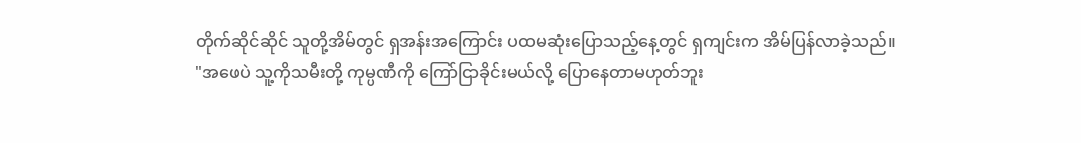တိုက်ဆိုင်ဆိုင် သူတို့အိမ်တွင် ရှအန်းအကြောင်း ပထမဆုံးပြောသည့်နေ့တွင် ရှကျင်းက အိမ်ပြန်လာခဲ့သည်။
"အဖေပဲ သူ့ကိုသမီးတို့ ကုမ္ပဏီကို ကြော်ငြာခိုင်းမယ်လို့ ပြောနေတာမဟုတ်ဘူး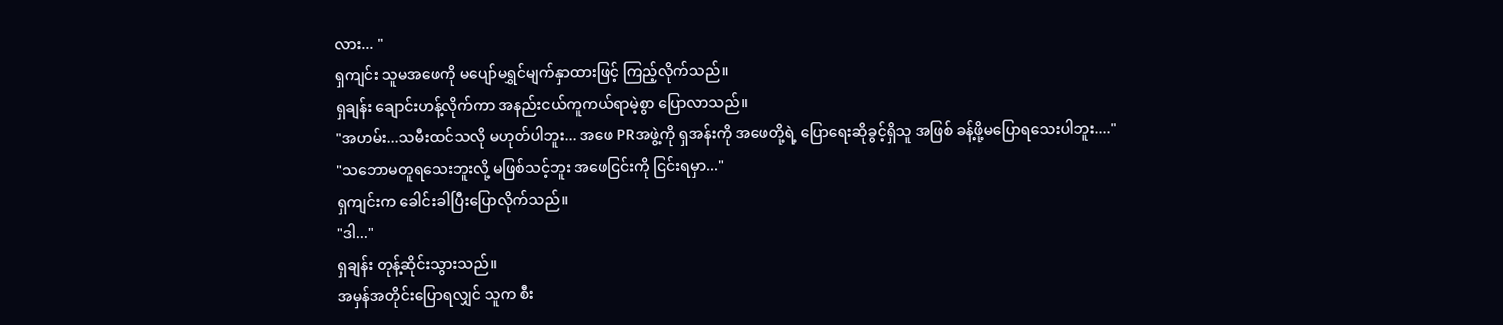လား... "
ရှကျင်း သူမအဖေကို မပျော်မရွှင်မျက်နှာထားဖြင့် ကြည့်လိုက်သည်။
ရှချန်း ချောင်းဟန့်လိုက်ကာ အနည်းငယ်ကူကယ်ရာမဲ့စွာ ပြောလာသည်။
"အဟမ်း...သမီးထင်သလို မဟုတ်ပါဘူး... အဖေ PRအဖွဲ့ကို ရှအန်းကို အဖေတို့ရဲ့ ပြောရေးဆိုခွင့်ရှိသူ အဖြစ် ခန့်ဖို့မပြောရသေးပါဘူး...."
"သဘောမတူရသေးဘူးလို့ မဖြစ်သင့်ဘူး အဖေငြင်းကို ငြင်းရမှာ..."
ရှကျင်းက ခေါင်းခါပြီးပြောလိုက်သည်။
"ဒါ..."
ရှချန်း တုန့်ဆိုင်းသွားသည်။
အမှန်အတိုင်းပြောရလျှင် သူက စီး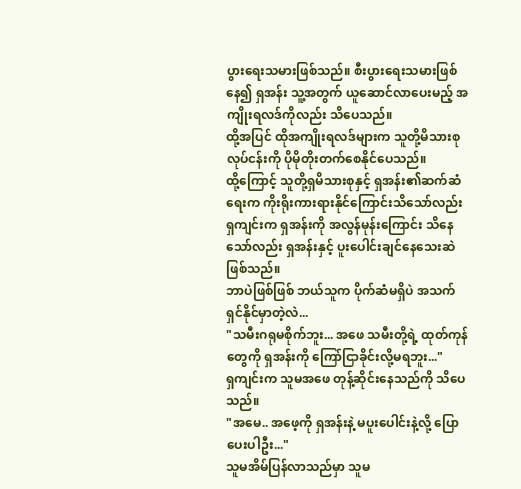ပွားရေးသမားဖြစ်သည်။ စီးပွားရေးသမားဖြစ်နေ၍ ရှအန်း သူ့အတွက် ယူဆောင်လာပေးမည့် အကျိုးရလဒ်ကိုလည်း သိပေသည်။
ထို့အပြင် ထိုအကျိုးရလဒ်များက သူတို့မိသားစုလုပ်ငန်းကို ပိုမိုတိုးတက်စေနိုင်ပေသည်။
ထို့ကြောင့် သူတို့ရှမိသားစုနှင့် ရှအန်း၏ဆက်ဆံရေးက ကိုးရိုးကားရားနိုင်ကြောင်းသိသော်လည်း ရှကျင်းက ရှအန်းကို အလွန်မုန်းကြောင်း သိနေသော်လည်း ရှအန်းနှင့် ပူးပေါင်းချင်နေသေးဆဲဖြစ်သည်။
ဘာပဲဖြစ်ဖြစ် ဘယ်သူက ပိုက်ဆံမရှိပဲ အသက်ရှင်နိုင်မှာတဲ့လဲ...
"သမီးဂရုမစိုက်ဘူး... အဖေ သမီးတို့ရဲ့ ထုတ်ကုန်တွေကို ရှအန်းကို ကြော်ငြာခိုင်းလို့မရဘူး..."
ရှကျင်းက သူမအဖေ တုန့်ဆိုင်းနေသည်ကို သိပေသည်။
"အမေ.. အဖေ့ကို ရှအန်းနဲ့ မပူးပေါင်းနဲ့လို့ ပြောပေးပါဦး..."
သူမအိမ်ပြန်လာသည်မှာ သူမ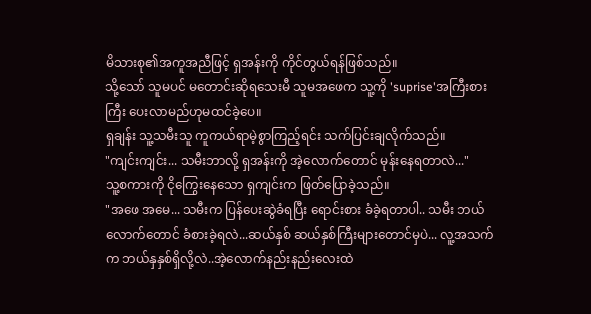မိသားစု၏အကူအညီဖြင့် ရှအန်းကို ကိုင်တွယ်ရန်ဖြစ်သည်။
သို့သော် သူမပင် မတောင်းဆိုရသေးမီ သူမအဖေက သူ့ကို 'suprise'အကြီးစားကြီး ပေးလာမည်ဟုမထင်ခဲ့ပေ။
ရှချန်း သူ့သမီးသူ ကူကယ်ရာမဲ့စွာကြည့်ရင်း သက်ပြင်းချလိုက်သည်။
"ကျင်းကျင်း... သမီးဘာလို့ ရှအန်းကို အဲ့လောက်တောင် မုန်းနေရတာလဲ..."
သူ့စကားကို ငိုကြွေးနေသော ရှကျင်းက ဖြတ်ပြောခဲ့သည်။
"အဖေ အမေ... သမီးက ပြန်ပေးဆွဲခံရပြီး ရောင်းစား ခံခဲ့ရတာပါ.. သမီး ဘယ်လောက်တောင် ခံစားခဲ့ရလဲ...ဆယ်နှစ် ဆယ်နှစ်ကြီးများတောင်မှပဲ... လူ့အသက်က ဘယ်နှနှစ်ရှိလို့လဲ..အဲ့လောက်နည်းနည်းလေးထဲ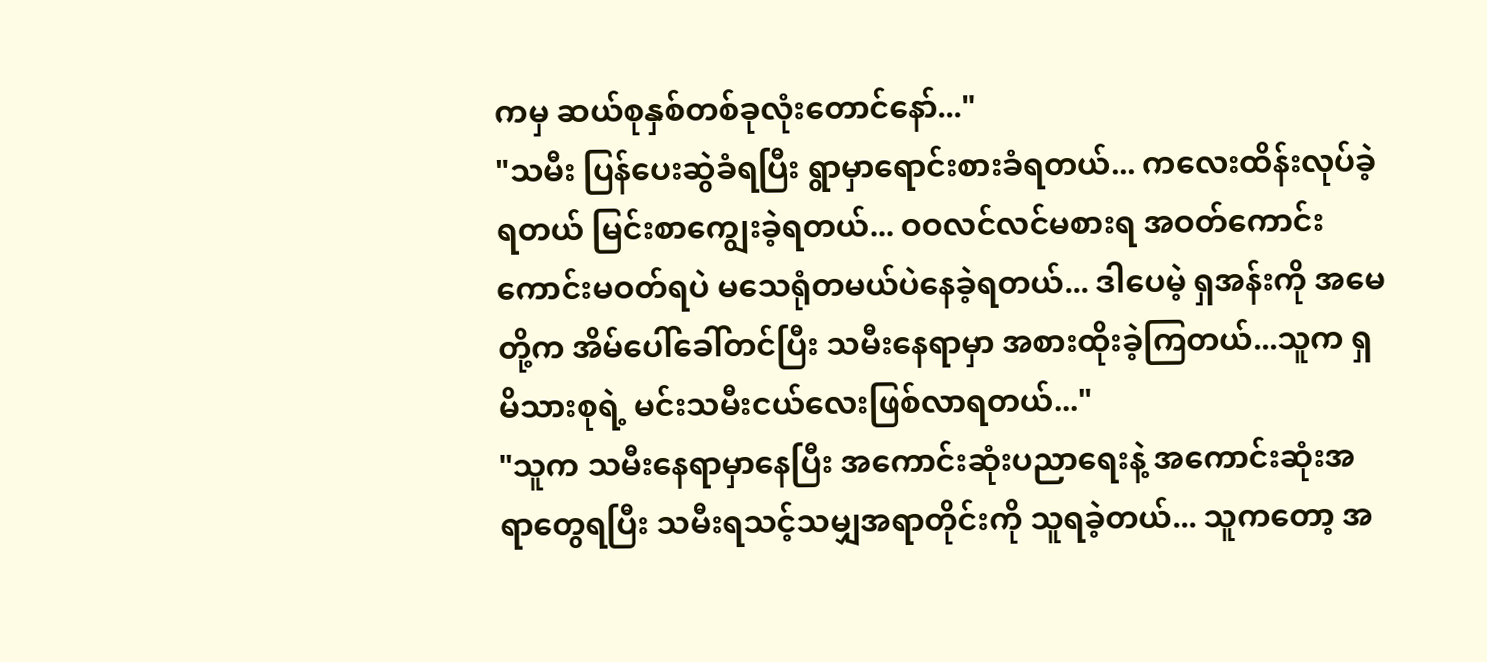ကမှ ဆယ်စုနှစ်တစ်ခုလုံးတောင်နော်..."
"သမီး ပြန်ပေးဆွဲခံရပြီး ရွာမှာရောင်းစားခံရတယ်... ကလေးထိန်းလုပ်ခဲ့ရတယ် မြင်းစာကျွေးခဲ့ရတယ်... ဝဝလင်လင်မစားရ အဝတ်ကောင်းကောင်းမဝတ်ရပဲ မသေရုံတမယ်ပဲနေခဲ့ရတယ်... ဒါပေမဲ့ ရှအန်းကို အမေတို့က အိမ်ပေါ်ခေါ်တင်ပြီး သမီးနေရာမှာ အစားထိုးခဲ့ကြတယ်...သူက ရှမိသားစုရဲ့ မင်းသမီးငယ်လေးဖြစ်လာရတယ်..."
"သူက သမီးနေရာမှာနေပြီး အကောင်းဆုံးပညာရေးနဲ့ အကောင်းဆုံးအရာတွေရပြီး သမီးရသင့်သမျှအရာတိုင်းကို သူရခဲ့တယ်... သူကတော့ အ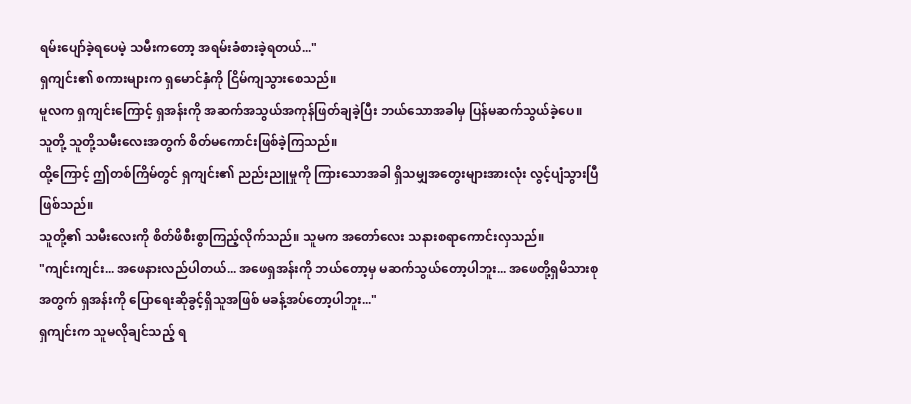ရမ်းပျော်ခဲ့ရပေမဲ့ သမီးကတော့ အရမ်းခံစားခဲ့ရတယ်..."
ရှကျင်း၏ စကားများက ရှမောင်နှံကို ငြိမ်ကျသွားစေသည်။
မူလက ရှကျင်းကြောင့် ရှအန်းကို အဆက်အသွယ်အကုန်ဖြတ်ချခဲ့ပြီး ဘယ်သောအခါမှ ပြန်မဆက်သွယ်ခဲ့ပေ။
သူတို့ သူတို့သမီးလေးအတွက် စိတ်မကောင်းဖြစ်ခဲ့ကြသည်။
ထို့ကြောင့် ဤတစ်ကြိမ်တွင် ရှကျင်း၏ ညည်းညူမှုကို ကြားသောအခါ ရှိသမျှအတွေးများအားလုံး လွင့်ပျံသွားပြီဖြစ်သည်။
သူတို့၏ သမီးလေးကို စိတ်ဖိစီးစွာကြည့်လိုက်သည်။ သူမက အတော်လေး သနားစရာကောင်းလှသည်။
"ကျင်းကျင်း... အဖေနားလည်ပါတယ်... အဖေရှအန်းကို ဘယ်တော့မှ မဆက်သွယ်တော့ပါဘူး... အဖေတို့ရှမိသားစုအတွက် ရှအန်းကို ပြောရေးဆိုခွင့်ရှိသူအဖြစ် မခန့်အပ်တော့ပါဘူး..."
ရှကျင်းက သူမလိုချင်သည့် ရ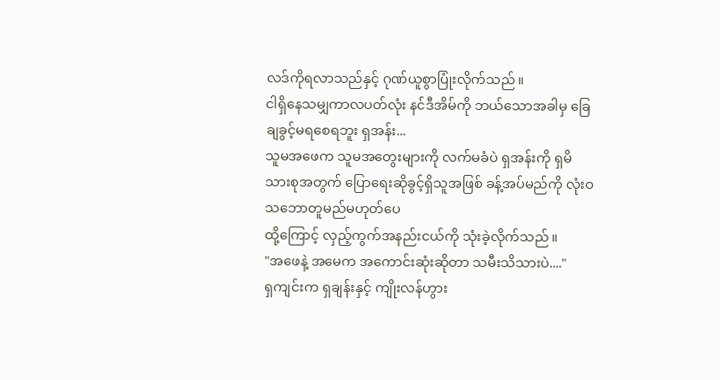လဒ်ကိုရလာသည်နှင့် ဂုဏ်ယူစွာပြုံးလိုက်သည်။
ငါရှိနေသမျှကာလပတ်လုံး နင်ဒီအိမ်ကို ဘယ်သောအခါမှ ခြေချခွင့်မရစေရဘူး ရှအန်း...
သူမအဖေက သူမအတွေးများကို လက်မခံပဲ ရှအန်းကို ရှမိသားစုအတွက် ပြောရေးဆိုခွင့်ရှိသူအဖြစ် ခန့်အပ်မည်ကို လုံးဝသဘောတူမည်မဟုတ်ပေ
ထို့ကြောင့် လှည့်ကွက်အနည်းငယ်ကို သုံးခဲ့လိုက်သည်။
"အဖေနဲ့ အမေက အကောင်းဆုံးဆိုတာ သမီးသိသားပဲ...."
ရှကျင်းက ရှချန်းနှင့် ကျိုးလန်ဟွား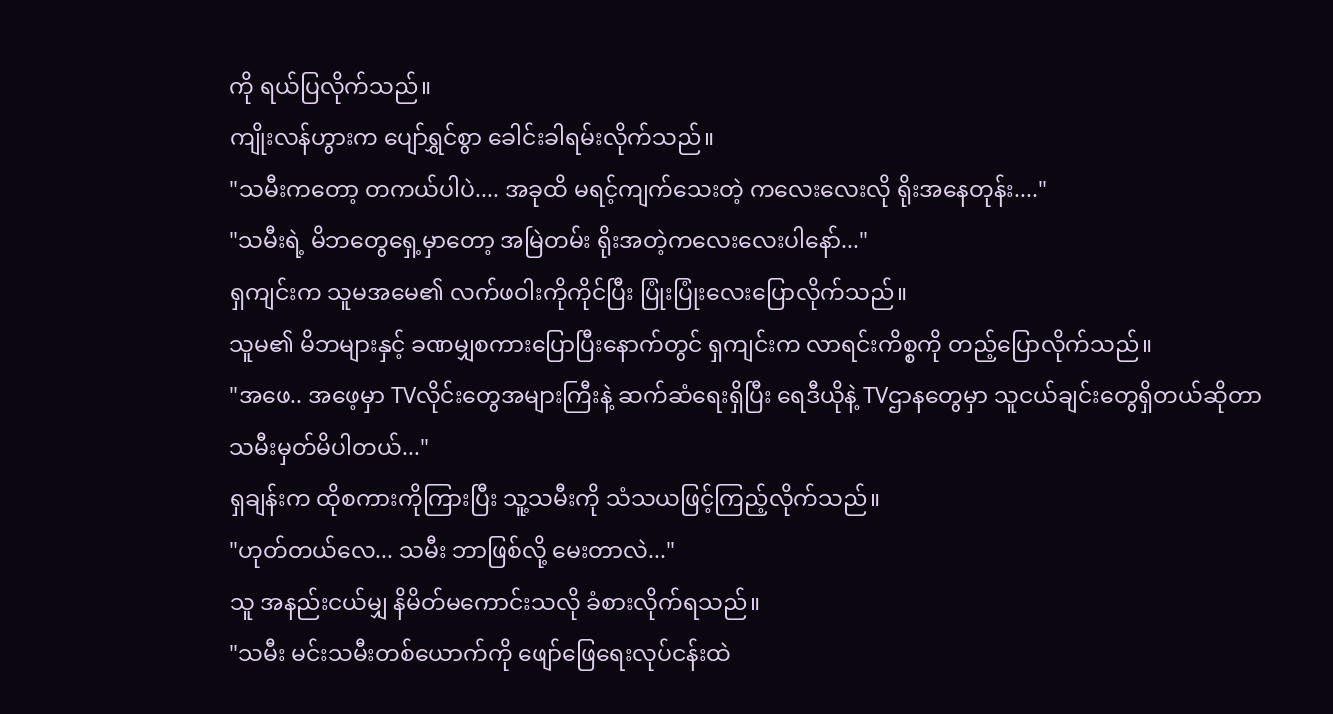ကို ရယ်ပြလိုက်သည်။
ကျိုးလန်ဟွားက ပျော်ရွှင်စွာ ခေါင်းခါရမ်းလိုက်သည်။
"သမီးကတော့ တကယ်ပါပဲ.... အခုထိ မရင့်ကျက်သေးတဲ့ ကလေးလေးလို ရိုးအနေတုန်း...."
"သမီးရဲ့ မိဘတွေရှေ့မှာတော့ အမြဲတမ်း ရိုးအတဲ့ကလေးလေးပါနော်..."
ရှကျင်းက သူမအမေ၏ လက်ဖဝါးကိုကိုင်ပြီး ပြုံးပြုံးလေးပြောလိုက်သည်။
သူမ၏ မိဘများနှင့် ခဏမျှစကားပြောပြီးနောက်တွင် ရှကျင်းက လာရင်းကိစ္စကို တည့်ပြောလိုက်သည်။
"အဖေ.. အဖေ့မှာ TVလိုင်းတွေအများကြီးနဲ့ ဆက်ဆံရေးရှိပြီး ရေဒီယိုနဲ့ TVဌာနတွေမှာ သူငယ်ချင်းတွေရှိတယ်ဆိုတာ သမီးမှတ်မိပါတယ်..."
ရှချန်းက ထိုစကားကိုကြားပြီး သူ့သမီးကို သံသယဖြင့်ကြည့်လိုက်သည်။
"ဟုတ်တယ်လေ... သမီး ဘာဖြစ်လို့ မေးတာလဲ..."
သူ အနည်းငယ်မျှ နိမိတ်မကောင်းသလို ခံစားလိုက်ရသည်။
"သမီး မင်းသမီးတစ်ယောက်ကို ဖျော်ဖြေရေးလုပ်ငန်းထဲ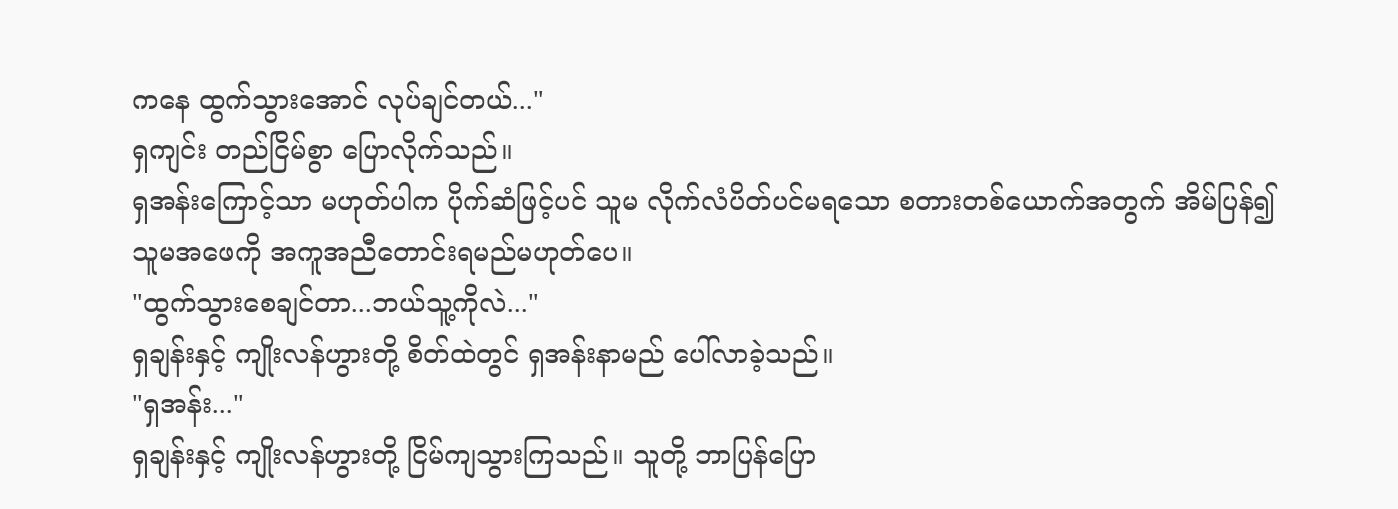ကနေ ထွက်သွားအောင် လုပ်ချင်တယ်..."
ရှကျင်း တည်ငြိမ်စွာ ပြောလိုက်သည်။
ရှအန်းကြောင့်သာ မဟုတ်ပါက ပိုက်ဆံဖြင့်ပင် သူမ လိုက်လံပိတ်ပင်မရသော စတားတစ်ယောက်အတွက် အိမ်ပြန်၍ သူမအဖေကို အကူအညီတောင်းရမည်မဟုတ်ပေ။
"ထွက်သွားစေချင်တာ...ဘယ်သူ့ကိုလဲ..."
ရှချန်းနှင့် ကျိုးလန်ဟွားတို့ စိတ်ထဲတွင် ရှအန်းနာမည် ပေါ်လာခဲ့သည်။
"ရှအန်း..."
ရှချန်းနှင့် ကျိုးလန်ဟွားတို့ ငြိမ်ကျသွားကြသည်။ သူတို့ ဘာပြန်ပြော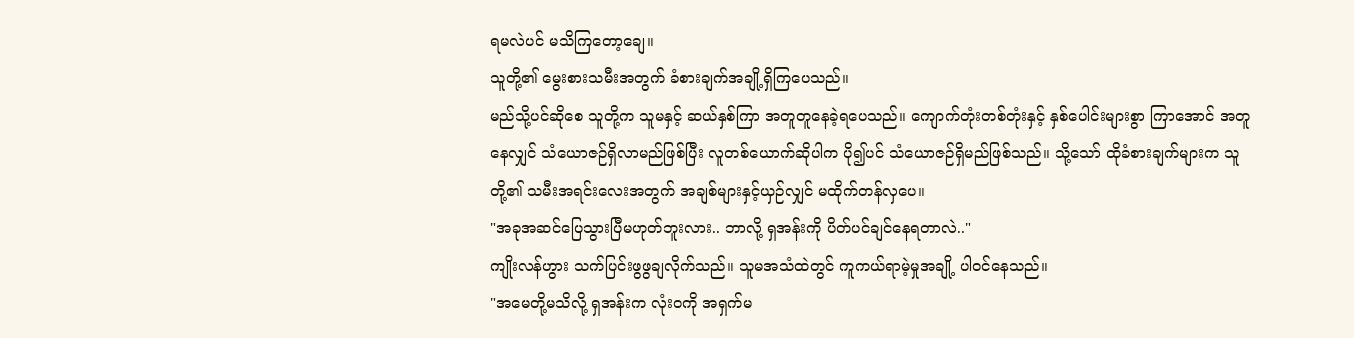ရမလဲပင် မသိကြတော့ချေ။
သူတို့၏ မွေးစားသမီးအတွက် ခံစားချက်အချို့ရှိကြပေသည်။
မည်သို့ပင်ဆိုစေ သူတို့က သူမနှင့် ဆယ်နှစ်ကြာ အတူတူနေခဲ့ရပေသည်။ ကျောက်တုံးတစ်တုံးနှင့် နှစ်ပေါင်းများစွာ ကြာအောင် အတူနေလျှင် သံယောဇဉ်ရှိလာမည်ဖြစ်ပြီး လူတစ်ယောက်ဆိုပါက ပို၍ပင် သံယောဇဉ်ရှိမည်ဖြစ်သည်။ သို့သော် ထိုခံစားချက်များက သူတို့၏ သမီးအရင်းလေးအတွက် အချစ်များနှင့်ယှဉ်လျှင် မထိုက်တန်လှပေ။
"အခုအဆင်ပြေသွားပြီမဟုတ်ဘူးလား.. ဘာလို့ ရှအန်းကို ပိတ်ပင်ချင်နေရတာလဲ.."
ကျိုးလန်ဟွား သက်ပြင်းဖွဖွချလိုက်သည်။ သူမအသံထဲတွင် ကူကယ်ရာမဲ့မှုအချို့ ပါဝင်နေသည်။
"အမေတို့မသိလို့ ရှအန်းက လုံးဝကို အရှက်မ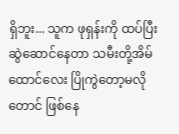ရှိဘူး... သူက ဖုရှန်းကို ထပ်ပြီးဆွဲဆောင်နေတာ သမီးတို့အိမ်ထောင်လေး ပြိုကွဲတော့မလိုတောင် ဖြစ်နေ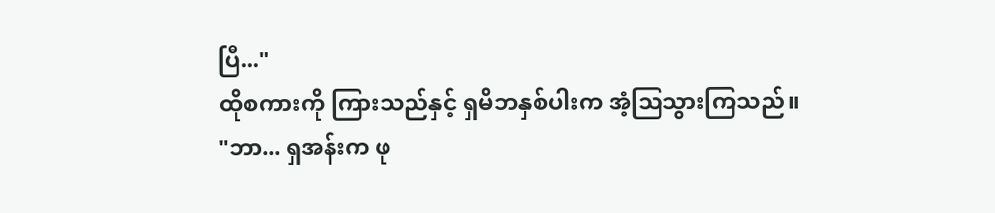ပြီ..."
ထိုစကားကို ကြားသည်နှင့် ရှမိဘနှစ်ပါးက အံ့ဩသွားကြသည်။
"ဘာ... ရှအန်းက ဖု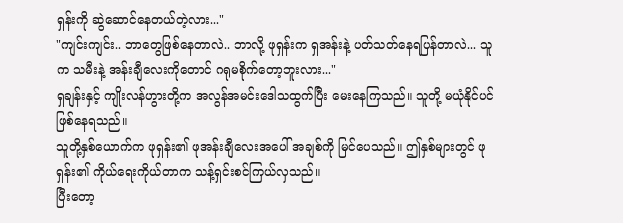ရှန်းကို ဆွဲဆောင်နေတယ်တဲ့လား..."
"ကျင်းကျင်း.. ဘာတွေဖြစ်နေတာလဲ.. ဘာလို့ ဖုရှန်းက ရှအန်းနဲ့ ပတ်သတ်နေရပြန်တာလဲ... သူက သမီးနဲ့ အန်းချီလေးကိုတောင် ဂရုမစိုက်တော့ဘူးလား..."
ရှချန်းနှင့် ကျိုးလန်ဟွားတို့က အလွန်အမင်းဒေါသထွက်ပြီး မေးနေကြသည်။ သူတို့ မယုံနိုင်ပင် ဖြစ်နေရသည်။
သူတို့နှစ်ယောက်က ဖုရှန်း၏ ဖုအန်းချီလေးအပေါ် အချစ်ကို မြင်ပေသည်။ ဤနှစ်များတွင် ဖုရှန်း၏ ကိုယ်ရေးကိုယ်တာက သန့်ရှင်းစင်ကြယ်လှသည်။
ပြီးတော့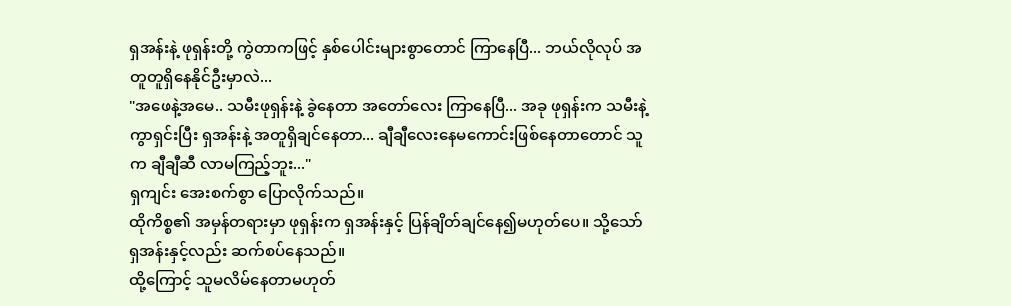ရှအန်းနဲ့ ဖုရှန်းတို့ ကွဲတာကဖြင့် နှစ်ပေါင်းများစွာတောင် ကြာနေပြီ... ဘယ်လိုလုပ် အတူတူရှိနေနိုင်ဦးမှာလဲ...
"အဖေနဲ့အမေ.. သမီးဖုရှန်းနဲ့ ခွဲနေတာ အတော်လေး ကြာနေပြီ... အခု ဖုရှန်းက သမီးနဲ့ကွာရှင်းပြီး ရှအန်းနဲ့ အတူရှိချင်နေတာ... ချီချီလေးနေမကောင်းဖြစ်နေတာတောင် သူက ချီချီဆီ လာမကြည့်ဘူး..."
ရှကျင်း အေးစက်စွာ ပြောလိုက်သည်။
ထိုကိစ္စ၏ အမှန်တရားမှာ ဖုရှန်းက ရှအန်းနှင့် ပြန်ချိတ်ချင်နေ၍မဟုတ်ပေ။ သို့သော် ရှအန်းနှင့်လည်း ဆက်စပ်နေသည်။
ထို့ကြောင့် သူမလိမ်နေတာမဟုတ်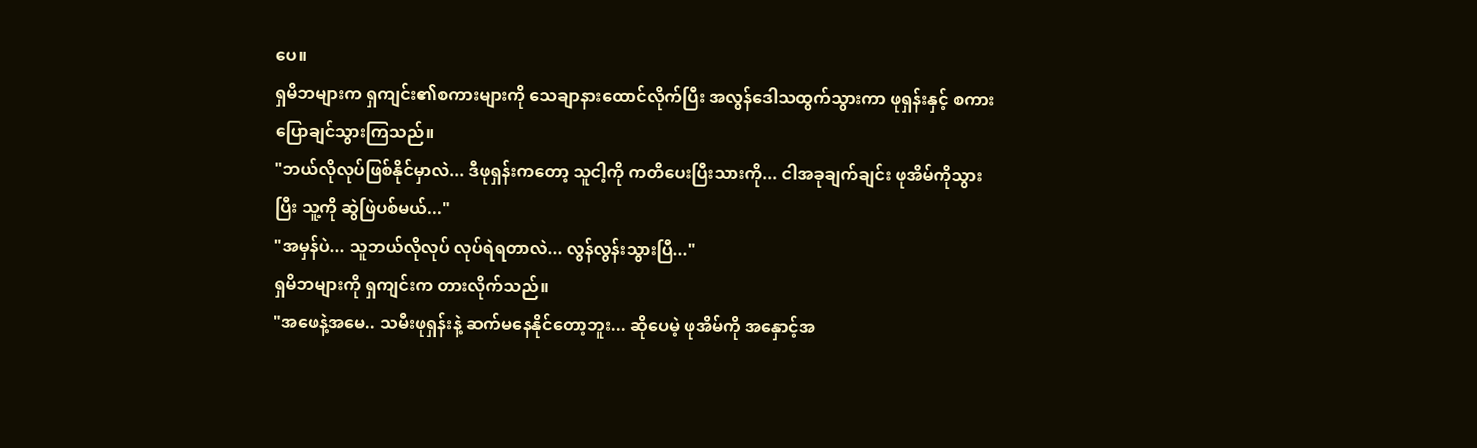ပေ။
ရှမိဘများက ရှကျင်း၏စကားများကို သေချာနားထောင်လိုက်ပြီး အလွန်ဒေါသထွက်သွားကာ ဖုရှန်းနှင့် စကားပြောချင်သွားကြသည်။
"ဘယ်လိုလုပ်ဖြစ်နိုင်မှာလဲ... ဒီဖုရှန်းကတော့ သူငါ့ကို ကတိပေးပြီးသားကို... ငါအခုချက်ချင်း ဖုအိမ်ကိုသွားပြီး သူ့ကို ဆွဲဖြဲပစ်မယ်..."
"အမှန်ပဲ... သူဘယ်လိုလုပ် လုပ်ရဲရတာလဲ... လွန်လွန်းသွားပြီ..."
ရှမိဘများကို ရှကျင်းက တားလိုက်သည်။
"အဖေနဲ့အမေ.. သမီးဖုရှန်းနဲ့ ဆက်မနေနိုင်တော့ဘူး... ဆိုပေမဲ့ ဖုအိမ်ကို အနှောင့်အ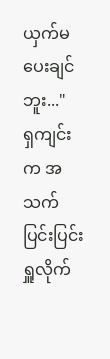ယှက်မပေးချင်ဘူး..."
ရှကျင်းက အသက်ပြင်းပြင်းရှူလိုက်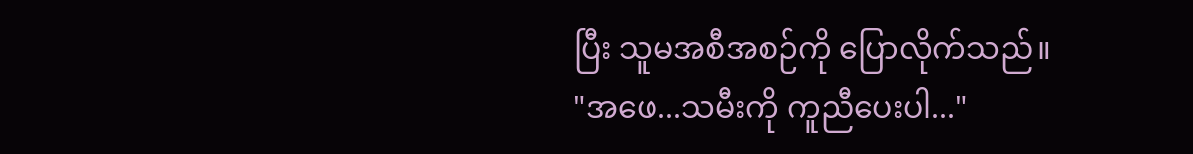ပြီး သူမအစီအစဉ်ကို ပြောလိုက်သည်။
"အဖေ...သမီးကို ကူညီပေးပါ..."